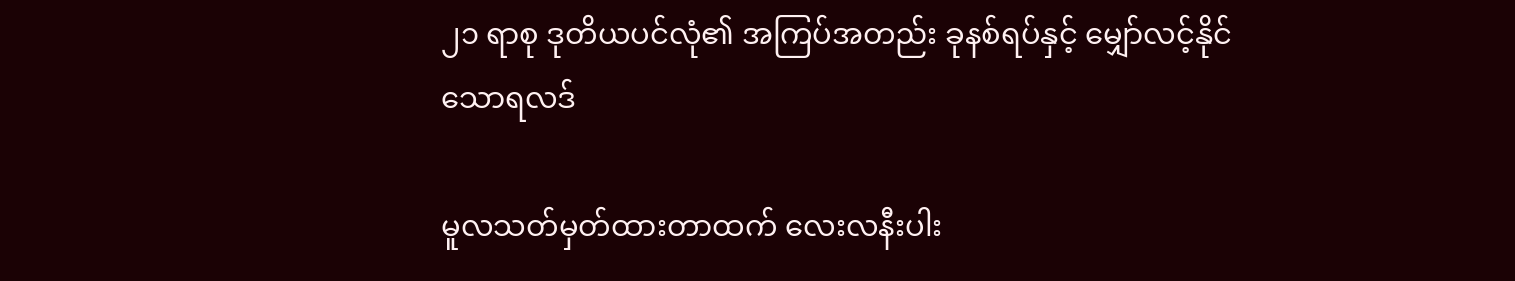၂၁ ရာစု ဒုတိယပင်လုံ၏ အကြပ်အတည်း ခုနစ်ရပ်နှင့် မျှော်လင့်နိုင်သောရလဒ်

မူလသတ်မှတ်ထားတာထက် လေးလနီးပါး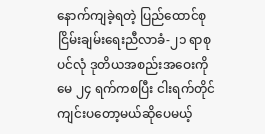နောက်ကျခဲ့ရတဲ့ ပြည်ထောင်စုငြိမ်းချမ်းရေးညီလာခံ-၂၁ ရာစုပင်လုံ ဒုတိယအစည်းအဝေးကို မေ ၂၄ ရက်ကစပြီး ငါးရက်တိုင် ကျင်းပတော့မယ်ဆိုပေမယ့်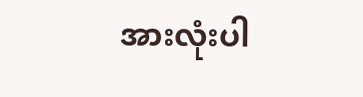အားလုံးပါ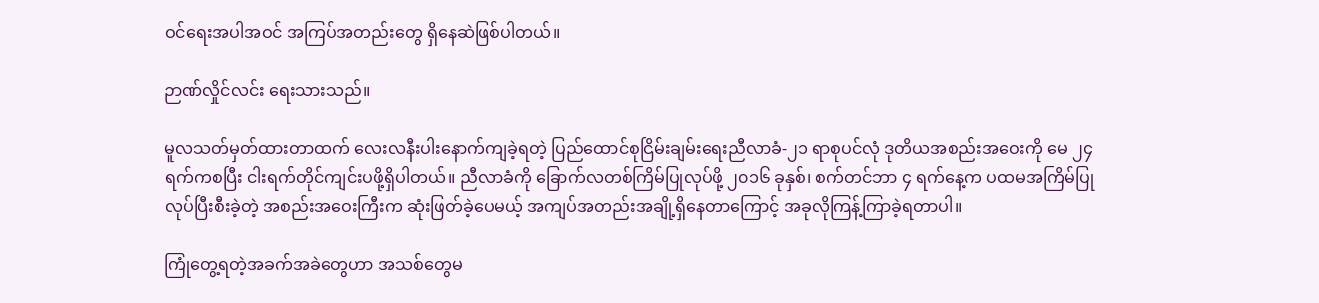ဝင်ရေးအပါအဝင် အကြပ်အတည်းတွေ ရှိနေဆဲဖြစ်ပါတယ်။

ဉာဏ်လှိုင်လင်း ရေးသားသည်။

မူလသတ်မှတ်ထားတာထက် လေးလနီးပါးနောက်ကျခဲ့ရတဲ့ ပြည်ထောင်စုငြိမ်းချမ်းရေးညီလာခံ-၂၁ ရာစုပင်လုံ ဒုတိယအစည်းအဝေးကို မေ ၂၄ ရက်ကစပြီး ငါးရက်တိုင်ကျင်းပဖို့ရှိပါတယ်။ ညီလာခံကို ခြောက်လတစ်ကြိမ်ပြုလုပ်ဖို့ ၂၀၁၆ ခုနှစ်၊ စက်တင်ဘာ ၄ ရက်နေ့က ပထမအကြိမ်ပြုလုပ်ပြီးစီးခဲ့တဲ့ အစည်းအဝေးကြီးက ဆုံးဖြတ်ခဲ့ပေမယ့် အကျပ်အတည်းအချို့ရှိနေတာကြောင့် အခုလိုကြန့်ကြာခဲ့ရတာပါ။

ကြုံတွေ့ရတဲ့အခက်အခဲတွေဟာ အသစ်တွေမ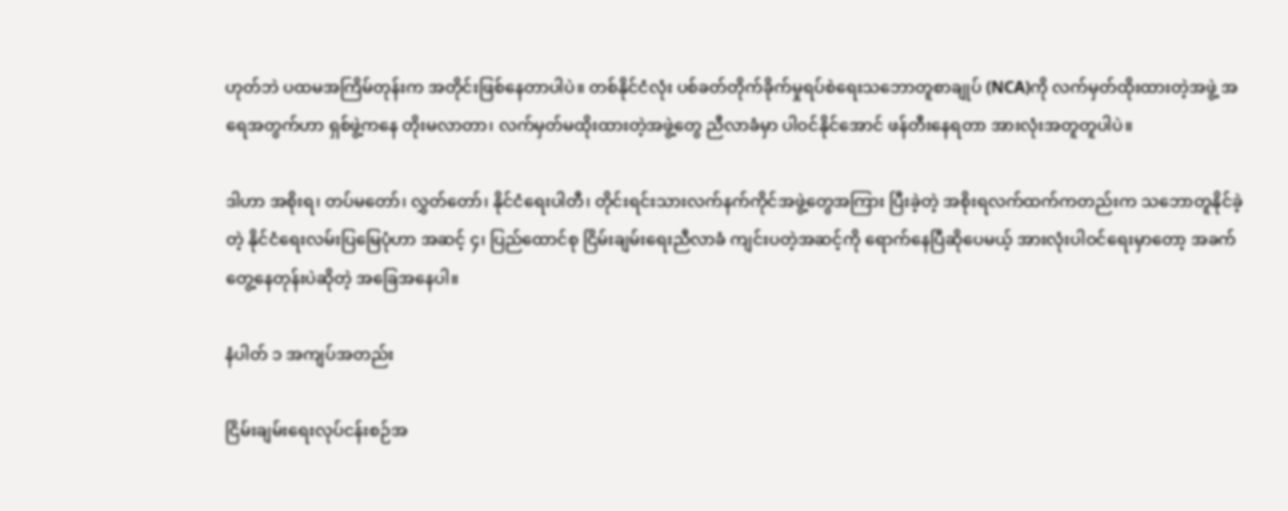ဟုတ်ဘဲ ပထမအကြိမ်တုန်းက အတိုင်းဖြစ်နေတာပါပဲ။ တစ်နိုင်ငံလုံး ပစ်ခတ်တိုက်ခိုက်မှုရပ်စဲရေးသဘောတူစာချုပ် (NCA)ကို လက်မှတ်ထိုးထားတဲ့အဖွဲ့ အရေအတွက်ဟာ ရှစ်ဖွဲ့ကနေ တိုးမလာတာ၊ လက်မှတ်မထိုးထားတဲ့အဖွဲ့တွေ ညီလာခံမှာ ပါဝင်နိုင်အောင် ဖန်တီးနေရတာ အားလုံးအတူတူပါပဲ။

ဒါဟာ အစိုးရ၊ တပ်မတော်၊ လွှတ်တော်၊ နိုင်ငံရေးပါတီ၊ တိုင်းရင်းသားလက်နက်ကိုင်အဖွဲ့တွေအကြား ပြီးခဲ့တဲ့ အစိုးရလက်ထက်ကတည်းက သဘောတူနိုင်ခဲ့တဲ့ နိုင်ငံရေးလမ်းပြမြေပုံဟာ အဆင့် ၄၊ ပြည်ထောင်စု ငြိမ်းချမ်းရေးညီလာခံ ကျင်းပတဲ့အဆင့်ကို ရောက်နေပြီဆိုပေမယ့် အားလုံးပါဝင်ရေးမှာတော့ အခက်တွေ့နေတုန်းပဲဆိုတဲ့ အခြေအနေပါ။

နံပါတ် ၁ အကျပ်အတည်း

ငြိမ်းချမ်းရေးလုပ်ငန်းစဉ်အ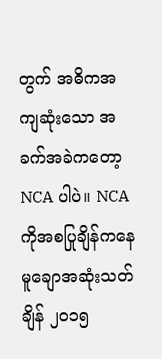တွက် အဓိကအကျဆုံးသော အခက်အခဲကတော့ NCA ပါပဲ။ NCA ကိုအစပြုချိန်ကနေ မူချောအဆုံးသတ်ချိန် ၂၀၁၅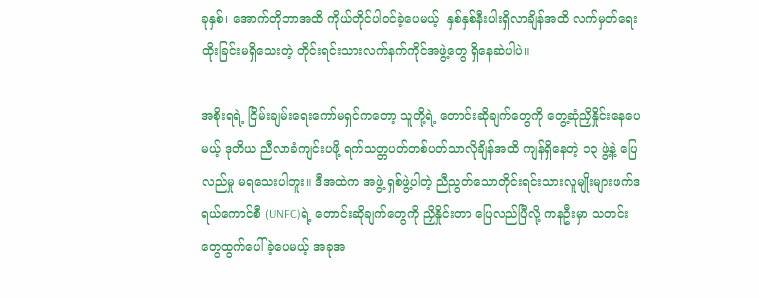ခုနှစ်၊ အောက်တိုဘာအထိ ကိုယ်တိုင်ပါဝင်ခဲ့ပေမယ့်  နှစ်နှစ်နီးပါးရှိလာချိန်အထိ လက်မှတ်ရေးထိုးခြင်းမရှိသေးတဲ့ တိုင်းရင်းသားလက်နက်ကိုင်အဖွဲ့တွေ ရှိနေဆဲပါပဲ။

အစိုးရရဲ့ ငြိမ်းချမ်းရေးကော်မရှင်ကတော့ သူတို့ရဲ့ တောင်းဆိုချက်တွေကို တွေ့ဆုံညှိနှိုင်းနေပေမယ့် ဒုတိယ ညီလာခံကျင်းပဖို့ ရက်သတ္တပတ်တစ်ပတ်သာလိုချိန်အထိ ကျန်ရှိနေတဲ့ ၁၃ ဖွဲ့နဲ့ ပြေလည်မှု မရသေးပါဘူး။ ဒီအထဲက အဖွဲ့ ရှစ်ဖွဲ့ပါတဲ့ ညီညွတ်သောတိုင်းရင်းသားလူမျိုးများဖက်ဒရယ်ကောင်စီ (UNFC)ရဲ့ တောင်းဆိုချက်တွေကို ညှိနှိုင်းတာ ပြေလည်ပြီလို့ ကနဦးမှာ သတင်းတွေထွက်ပေါ်ခဲ့ပေမယ့် အခုအ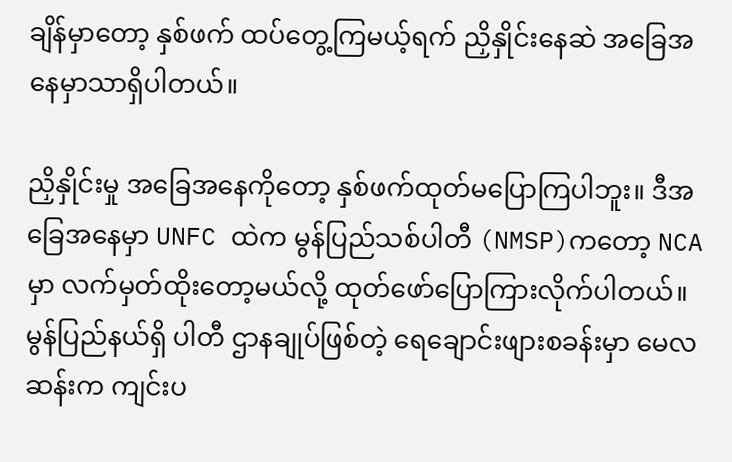ချိန်မှာတော့ နှစ်ဖက် ထပ်တွေ့ကြမယ့်ရက် ညှိနှိုင်းနေဆဲ အခြေအနေမှာသာရှိပါတယ်။

ညှိနှိုင်းမှု အခြေအနေကိုတော့ နှစ်ဖက်ထုတ်မပြောကြပါဘူး။ ဒီအခြေအနေမှာ UNFC ထဲက မွန်ပြည်သစ်ပါတီ (NMSP)ကတော့ NCA မှာ လက်မှတ်ထိုးတော့မယ်လို့ ထုတ်ဖော်ပြောကြားလိုက်ပါတယ်။ မွန်ပြည်နယ်ရှိ ပါတီ ဌာနချုပ်ဖြစ်တဲ့ ရေချောင်းဖျားစခန်းမှာ မေလဆန်းက ကျင်းပ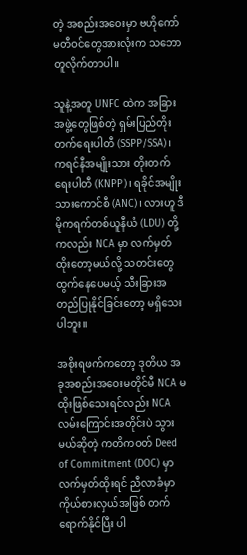တဲ့ အစည်းအဝေးမှာ ဗဟိုကော်မတီဝင်တွေအားလုံးက သဘောတူလိုက်တာပါ။

သူနဲ့အတူ UNFC ထဲက အခြားအဖွဲ့တွေဖြစ်တဲ့ ရှမ်းပြည်တိုးတက်ရေးပါတီ (SSPP/SSA)၊ ကရင်နီအမျိုးသား တိုးတက်ရေးပါတီ (KNPP)၊ ရခိုင်အမျိုးသားကောင်စီ (ANC)၊ လားဟူ ဒီမိုကရက်တစ်ယူနီယံ (LDU) တို့ကလည်း NCA မှာ လက်မှတ်ထိုးတော့မယ်လို့ သတင်းတွေထွက်နေပေမယ့် သီးခြားအတည်ပြုနိုင်ခြင်းတော့ မရှိသေးပါဘူး။

အစိုးရဖက်ကတော့ ဒုတိယ အခုအစည်းအဝေးမတိုင်မီ NCA မထိုးဖြစ်သေးရင်လည်း NCA လမ်းကြောင်းအတိုင်းပဲ သွားမယ်ဆိုတဲ့ ကတိကဝတ် Deed of Commitment (DOC) မှာလက်မှတ်ထိုးရင် ညီလာခံမှာ ကိုယ်စားလှယ်အဖြစ် တက်ရောက်နိုင်ပြီး ပါ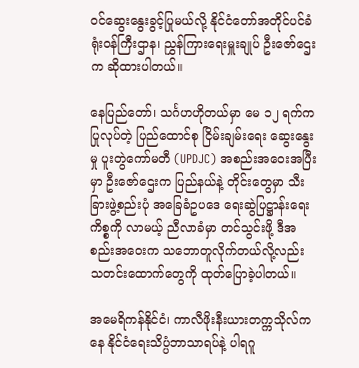ဝင်ဆွေးနွေးခွင့်ပြုမယ်လို့ နိုင်ငံတော်အတိုင်ပင်ခံရုံးဝန်ကြီးဌာန၊ ညွှန်ကြားရေးမှူးချုပ် ဦးဇော်ဌေးက ဆိုထားပါတယ်။

နေပြည်တော်၊ သင်္ဂဟဟိုတယ်မှာ မေ ၁၂ ရက်က ပြုလုပ်တဲ့ ပြည်ထောင်စု ငြိမ်းချမ်းရေး ဆွေးနွေးမှု ပူးတွဲကော်မတီ (UPDJC) အစည်းအဝေးအပြီးမှာ ဦးဇော်ဌေးက ပြည်နယ်နဲ့ တိုင်းတွေမှာ သီးခြားဖွဲ့စည်းပုံ အခြေခံဥပဒေ ရေးဆွဲပြဋ္ဌာန်းရေးကိစ္စကို လာမယ့် ညီလာခံမှာ တင်သွင်းဖို့ ဒီအစည်းအဝေးက သဘောတူလိုက်တယ်လို့လည်း သတင်းထောက်တွေကို ထုတ်ပြောခဲ့ပါတယ်။

အမေရိကန်နိုင်ငံ၊ ကာလီဖိုးနီးယားတက္ကသိုလ်ကနေ နိုင်ငံရေးသိပ္ပံဘာသာရပ်နဲ့ ပါရဂူ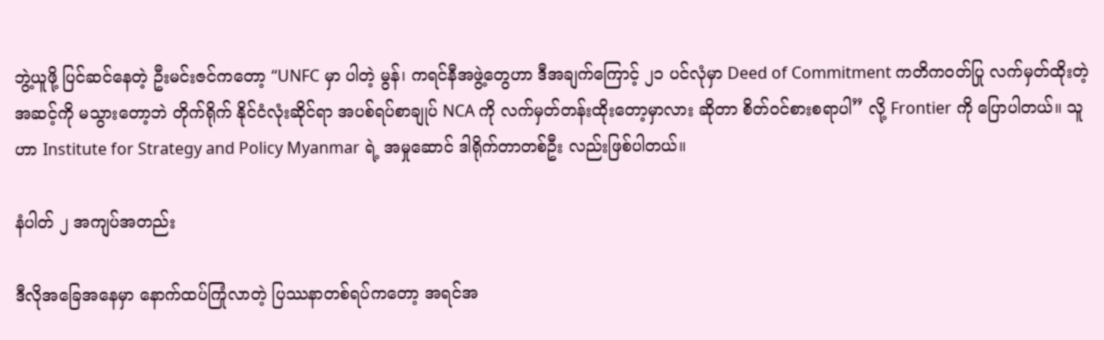ဘွဲ့ယူဖို့ ပြင်ဆင်နေတဲ့ ဦးမင်းဇင်ကတော့ “UNFC မှာ ပါတဲ့ မွန်၊ ကရင်နီအဖွဲ့တွေဟာ ဒီအချက်ကြောင့် ၂၁ ပင်လုံမှာ Deed of Commitment ကတိကဝတ်ပြု လက်မှတ်ထိုးတဲ့အဆင့်ကို မသွားတော့ဘဲ တိုက်ရိုက် နိုင်ငံလုံးဆိုင်ရာ အပစ်ရပ်စာချုပ် NCA ကို လက်မှတ်တန်းထိုးတော့မှာလား ဆိုတာ စိတ်ဝင်စားစရာပါ” လို့ Frontier ကို ပြောပါတယ်။ သူဟာ Institute for Strategy and Policy Myanmar ရဲ့ အမှုဆောင် ဒါရိုက်တာတစ်ဦး လည်းဖြစ်ပါတယ်။

နံပါတ် ၂ အကျပ်အတည်း

ဒီလိုအခြေအနေမှာ နောက်ထပ်ကြုံလာတဲ့ ပြဿနာတစ်ရပ်ကတော့ အရင်အ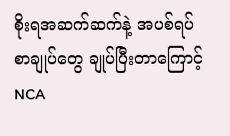စိုးရအဆက်ဆက်နဲ့ အပစ်ရပ် စာချုပ်တွေ ချုပ်ပြီးတာကြောင့် NCA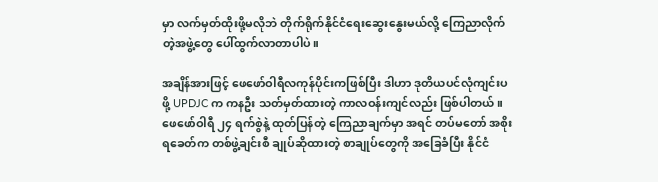မှာ လက်မှတ်ထိုးဖို့မလိုဘဲ တိုက်ရိုက်နိုင်ငံရေးဆွေးနွေးမယ်လို့ ကြေညာလိုက်တဲ့အဖွဲ့တွေ ပေါ်ထွက်လာတာပါပဲ။

အချိန်အားဖြင့် ဖေဖော်ဝါရီလကုန်ပိုင်းကဖြစ်ပြီး ဒါဟာ ဒုတိယပင်လုံကျင်းပဖို့ UPDJC က ကနဦး သတ်မှတ်ထားတဲ့ ကာလဝန်းကျင်လည်း ဖြစ်ပါတယ်။ ဖေဖော်ဝါရီ ၂၄ ရက်စွဲနဲ့ ထုတ်ပြန်တဲ့ ကြေညာချက်မှာ အရင် တပ်မတော် အစိုးရခေတ်က တစ်ဖွဲ့ချင်းစီ ချုပ်ဆိုထားတဲ့ စာချုပ်တွေကို အခြေခံပြီး နိုင်ငံ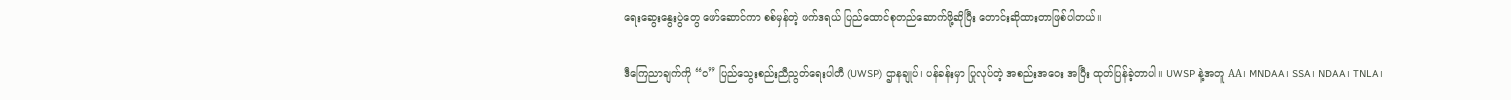ရေးဆွေးနွေးပွဲတွေ ဖော်ဆောင်ကာ စစ်မှန်တဲ့ ဖက်ဒရယ် ပြည်ထောင်စုတည်ဆောက်ဖို့ဆိုပြီး တောင်းဆိုထားတာဖြစ်ပါတယ်။

ဒီကြေညာချက်ကို “ဝ” ပြည်သွေးစည်းညီညွတ်ရေးပါတီ (UWSP) ဌာနချုပ်၊ ပန်ခန်းမှာ ပြုလုပ်တဲ့ အစည်းအဝေး အပြီး ထုတ်ပြန်ခဲ့တာပါ။ UWSP နဲ့အတူ AA၊ MNDAA၊ SSA၊ NDAA၊ TNLA၊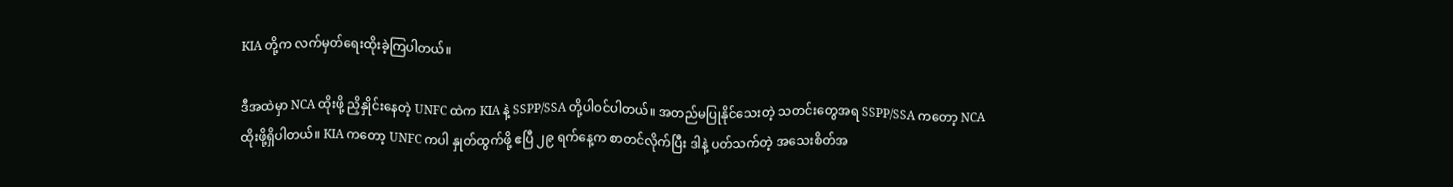KIA တို့က လက်မှတ်ရေးထိုးခဲ့ကြပါတယ်။

ဒီအထဲမှာ NCA ထိုးဖို့ ညှိနှိုင်းနေတဲ့ UNFC ထဲက KIA နဲ့ SSPP/SSA တို့ပါဝင်ပါတယ်။ အတည်မပြုနိုင်သေးတဲ့ သတင်းတွေအရ SSPP/SSA ကတော့ NCA ထိုးဖို့ရှိပါတယ်။ KIA ကတော့ UNFC ကပါ နှုတ်ထွက်ဖို့ ဧပြီ ၂၉ ရက်နေ့က စာတင်လိုက်ပြီး ဒါနဲ့ ပတ်သက်တဲ့ အသေးစိတ်အ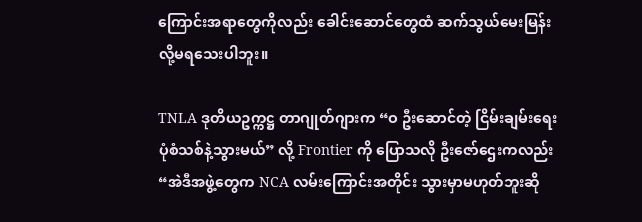ကြောင်းအရာတွေကိုလည်း ခေါင်းဆောင်တွေထံ ဆက်သွယ်မေးမြန်းလို့မရသေးပါဘူး။

TNLA ဒုတိယဥက္ကဋ္ဌ တာဂျုတ်ဂျားက “ဝ ဦးဆောင်တဲ့ ငြိမ်းချမ်းရေးပုံစံသစ်နဲ့သွားမယ်” လို့ Frontier ကို ပြောသလို ဦးဇော်ဌေးကလည်း “အဲဒီအဖွဲ့တွေက NCA လမ်းကြောင်းအတိုင်း သွားမှာမဟုတ်ဘူးဆို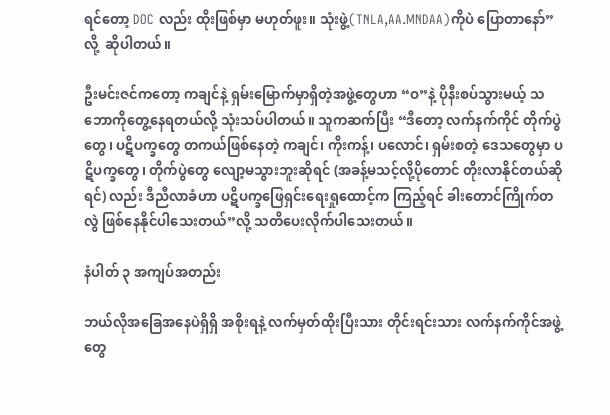ရင်တော့ DOC လည်း ထိုးဖြစ်မှာ မဟုတ်ဖူး။ သုံးဖွဲ့(TNLA,AA.MNDAA)ကိုပဲ ပြောတာနော်”လို့  ဆိုပါတယ်။

ဦးမင်းဇင်ကတော့ ကချင်နဲ့ ရှမ်းမြောက်မှာရှိတဲ့အဖွဲ့တွေဟာ “ဝ”နဲ့ ပိုနီးစပ်သွားမယ့် သဘောကိုတွေ့နေရတယ်လို့ သုံးသပ်ပါတယ်။ သူကဆက်ပြီး “ဒီတော့ လက်နက်ကိုင် တိုက်ပွဲတွေ၊ ပဋိပက္ခတွေ တကယ်ဖြစ်နေတဲ့ ကချင်၊ ကိုးကန့်၊ ပလောင်၊ ရှမ်းစတဲ့ ဒေသတွေမှာ ပဋိပက္ခတွေ၊ တိုက်ပွဲတွေ လျော့မသွားဘူးဆိုရင် (အခန့်မသင့်လို့ပိုတောင် တိုးလာနိုင်တယ်ဆိုရင်) လည်း ဒီညီလာခံဟာ ပဋိပက္ခဖြေရှင်းရေးရှုထောင့်က ကြည့်ရင် ခါးတောင်ကြိုက်တလွဲ ဖြစ်နေနိုင်ပါသေးတယ်”လို့ သတိပေးလိုက်ပါသေးတယ်။

နံပါတ် ၃ အကျပ်အတည်း

ဘယ်လိုအခြေအနေပဲရှိရှိ အစိုးရနဲ့ လက်မှတ်ထိုးပြီးသား တိုင်းရင်းသား လက်နက်ကိုင်အဖွဲ့တွေ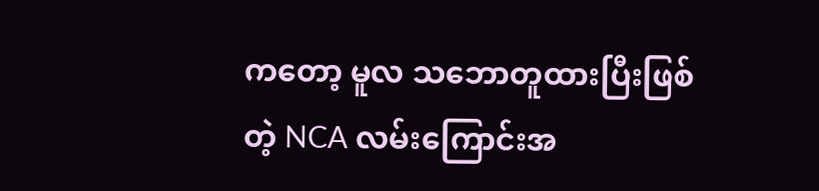ကတော့ မူလ သဘောတူထားပြီးဖြစ်တဲ့ NCA လမ်းကြောင်းအ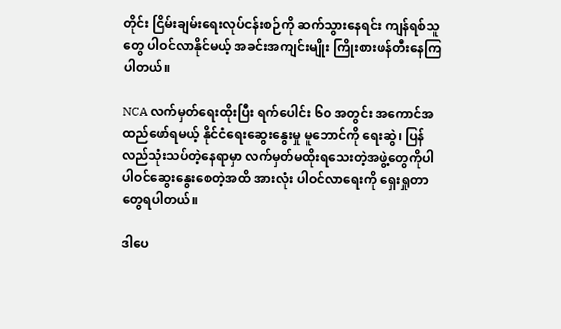တိုင်း ငြိမ်းချမ်းရေးလုပ်ငန်းစဉ်ကို ဆက်သွားနေရင်း ကျန်ရစ်သူတွေ ပါဝင်လာနိုင်မယ့် အခင်းအကျင်းမျိုး ကြိုးစားဖန်တီးနေကြပါတယ်။

NCA လက်မှတ်ရေးထိုးပြီး ရက်ပေါင်း ၆၀ အတွင်း အကောင်အထည်ဖော်ရမယ့် နိုင်ငံရေးဆွေးနွေးမှု မူဘောင်ကို ရေးဆွဲ၊ ပြန်လည်သုံးသပ်တဲ့နေရာမှာ လက်မှတ်မထိုးရသေးတဲ့အဖွဲ့တွေကိုပါ ပါဝင်ဆွေးနွေးစေတဲ့အထိ အားလုံး ပါဝင်လာရေးကို ရှေးရှုတာတွေရပါတယ်။

ဒါပေ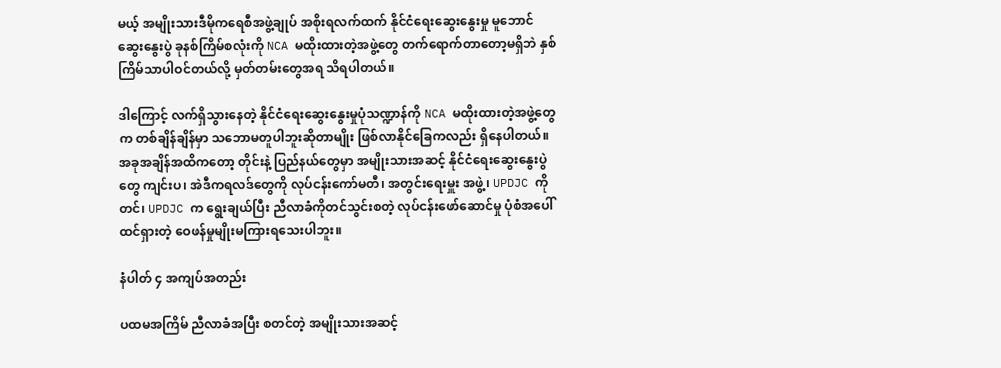မယ့် အမျိုးသားဒီမိုကရေစီအဖွဲ့ချုပ် အစိုးရလက်ထက် နိုင်ငံရေးဆွေးနွေးမှု မူဘောင် ဆွေးနွေးပွဲ ခုနစ်ကြိမ်စလုံးကို NCA မထိုးထားတဲ့အဖွဲ့တွေ တက်ရောက်တာတော့မရှိဘဲ နှစ်ကြိမ်သာပါဝင်တယ်လို့ မှတ်တမ်းတွေအရ သိရပါတယ်။

ဒါကြောင့် လက်ရှိသွားနေတဲ့ နိုင်ငံရေးဆွေးနွေးမှုပုံသဏ္ဍာန်ကို NCA မထိုးထားတဲ့အဖွဲ့တွေက တစ်ချိန်ချိန်မှာ သဘောမတူပါဘူးဆိုတာမျိုး ဖြစ်လာနိုင်ခြေကလည်း ရှိနေပါတယ်။ အခုအချိန်အထိကတော့ တိုင်းနဲ့ ပြည်နယ်တွေမှာ အမျိုးသားအဆင့် နိုင်ငံရေးဆွေးနွေးပွဲတွေ ကျင်းပ၊ အဲဒီကရလဒ်တွေကို လုပ်ငန်းကော်မတီ၊ အတွင်းရေးမှူး အဖွဲ့၊ UPDJC ကိုတင်၊ UPDJC က ရွေးချယ်ပြီး ညီလာခံကိုတင်သွင်းစတဲ့ လုပ်ငန်းဖော်ဆောင်မှု ပုံစံအပေါ် ထင်ရှားတဲ့ ဝေဖန်မှုမျိုးမကြားရသေးပါဘူး။

နံပါတ် ၄ အကျပ်အတည်း

ပထမအကြိမ် ညီလာခံအပြီး စတင်တဲ့ အမျိုးသားအဆင့်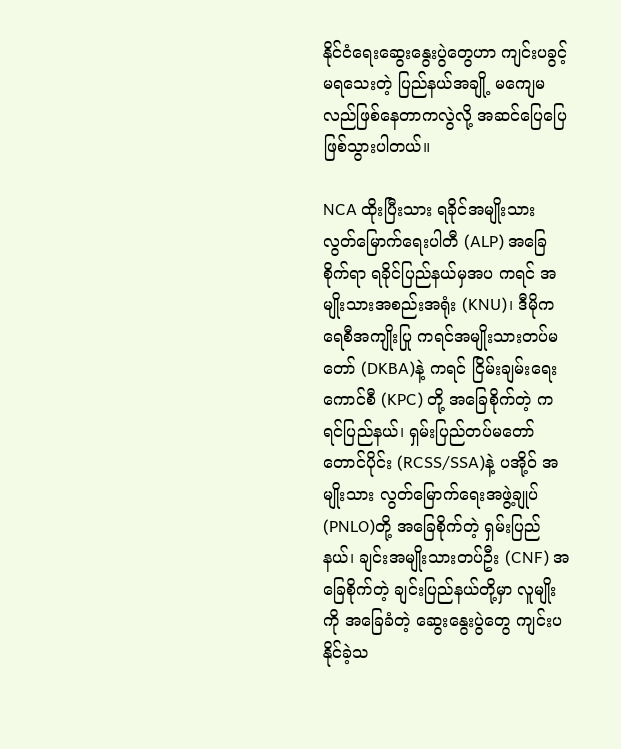နိုင်ငံရေးဆွေးနွေးပွဲတွေဟာ ကျင်းပခွင့်မရသေးတဲ့ ပြည်နယ်အချို့ မကျေမလည်ဖြစ်နေတာကလွဲလို့ အဆင်ပြေပြေ ဖြစ်သွားပါတယ်။

NCA ထိုးပြီးသား ရခိုင်အမျိုးသား လွတ်မြောက်ရေးပါတီ (ALP) အခြေစိုက်ရာ ရခိုင်ပြည်နယ်မှအပ ကရင် အမျိုးသားအစည်းအရုံး (KNU)၊ ဒီမိုကရေစီအကျိုးပြု ကရင်အမျိုးသားတပ်မတော် (DKBA)နဲ့ ကရင် ငြိမ်းချမ်းရေး ကောင်စီ (KPC) တို့ အခြေစိုက်တဲ့ ကရင်ပြည်နယ်၊ ရှမ်းပြည်တပ်မတော် တောင်ပိုင်း (RCSS/SSA)နဲ့ ပအို့ဝ် အမျိုးသား လွတ်မြောက်ရေးအဖွဲ့ချုပ် (PNLO)တို့ အခြေစိုက်တဲ့ ရှမ်းပြည်နယ်၊ ချင်းအမျိုးသားတပ်ဦး (CNF) အခြေစိုက်တဲ့ ချင်းပြည်နယ်တို့မှာ လူမျိုးကို အခြေခံတဲ့ ဆွေးနွေးပွဲတွေ ကျင်းပနိုင်ခဲ့သ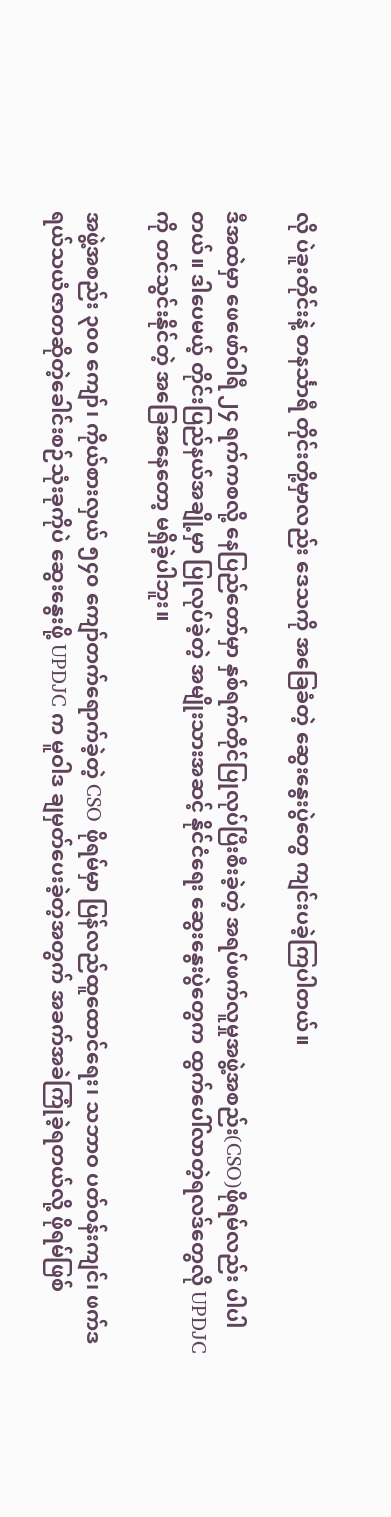လို ပဲခူးတိုင်းနဲ့ တနင်္သာရီ တိုင်းတို့မှာလည်း ဒေသကို အခြေခံတဲ့ ဆွေးနွေးပွဲတွေ ကျင်းပခဲ့ကြပါတယ်။

ဒီအထဲမှာ ဖေဖော်ဝါရီ ၂၄ ရက်ကစလို့ နေပြည်တော်မှာ နှစ်ရက်တိုင်ပြုလုပ်ပြီးစီးခဲ့တဲ့ အရပ်ဖက်လူမှုအဖွဲ့အစည်း(CSO)ဖိုရမ်လည်း ပါပါတယ်။ ဒါပေမယ့် တိုင်းပြည်နယ်အချို့မှာ ပြုလုပ်ခဲ့တဲ့ အမျိုးသားအဆင့် နိုင်ငံရေး ဆွေးနွေးပွဲတွေက ထွက်ပေါ်လာတဲ့ရလဒ်တွေလို UPDJC ကို တင်သွင်းနိုင်တဲ့ အခြေအနေတော့ မရှိခဲ့ပါဘူး။

အဖွဲ့အစည်း ၃၀၀ ကျော်၊ ကိုယ်စားလှယ် ၅၄၀ ကျော်တက်ရောက်ခဲ့တဲ့ CSO ဖိုရမ်မှာ ပြန်လည်ထူထောင်ရေး၊ သဘာဝ ပတ်ဝန်းကျင်၊ ဖက်ဒရယ်သယံဇာတဆိုတဲ့ခေါင်းစဉ်သုံးခုကိုပဲ ဆွေးနွေးဖို့ UPDJC က မူဝါဒ ချမှတ်ပေးခဲ့တဲ့အတွက် အခက်အခဲကြုံခဲ့ရတယ်လို့ ဖိုရမ်ဖြစ်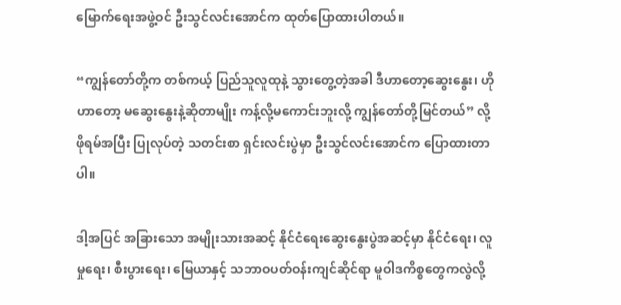မြောက်ရေးအဖွဲ့ဝင် ဦးသွင်လင်းအောင်က ထုတ်ပြောထားပါတယ်။

“ကျွန်တော်တို့က တစ်ကယ့် ပြည်သူလူထုနဲ့ သွားတွေ့တဲ့အခါ ဒီဟာတော့ဆွေးနွေး၊ ဟိုဟာတော့ မဆွေးနွေးနဲ့ဆိုတာမျိုး ကန့်လို့မကောင်းဘူးလို့ ကျွန်တော်တို့မြင်တယ်” လို့ ဖိုရမ်အပြီး ပြုလုပ်တဲ့ သတင်းစာ ရှင်းလင်းပွဲမှာ ဦးသွင်လင်းအောင်က ပြောထားတာပါ။

ဒါ့အပြင် အခြားသော အမျိုးသားအဆင့် နိုင်ငံရေးဆွေးနွေးပွဲအဆင့်မှာ နိုင်ငံရေး၊ လူမှုရေး၊ စီးပွားရေး၊ မြေယာနှင့် သဘာဝပတ်ဝန်းကျင်ဆိုင်ရာ မူဝါဒကိစ္စတွေကလွဲလို့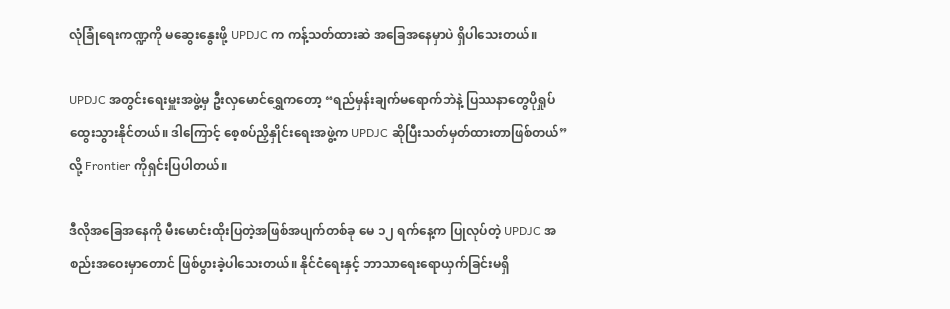လုံခြုံရေးကဏ္ဍကို မဆွေးနွေးဖို့ UPDJC က ကန့်သတ်ထားဆဲ အခြေအနေမှာပဲ ရှိပါသေးတယ်။

UPDJC အတွင်းရေးမှူးအဖွဲ့မှ ဦးလှမောင်ရွှေကတော့ “ရည်မှန်းချက်မရောက်ဘဲနဲ့ ပြဿနာတွေပိုရှုပ်ထွေးသွားနိုင်တယ်။ ဒါကြောင့် စေ့စပ်ညှိနှိုင်းရေးအဖွဲ့က UPDJC ဆိုပြီးသတ်မှတ်ထားတာဖြစ်တယ်”လို့ Frontier ကိုရှင်းပြပါတယ်။

ဒီလိုအခြေအနေကို မီးမောင်းထိုးပြတဲ့အဖြစ်အပျက်တစ်ခု မေ ၁၂ ရက်နေ့က ပြုလုပ်တဲ့ UPDJC အစည်းအဝေးမှာတောင် ဖြစ်ပွားခဲ့ပါသေးတယ်။ နိုင်ငံရေးနှင့် ဘာသာရေးရောယှက်ခြင်းမရှိ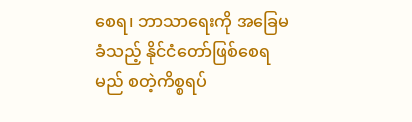စေရ၊ ဘာသာရေးကို အခြေမခံသည့် နိုင်ငံတော်ဖြစ်စေရမည် စတဲ့ကိစ္စရပ်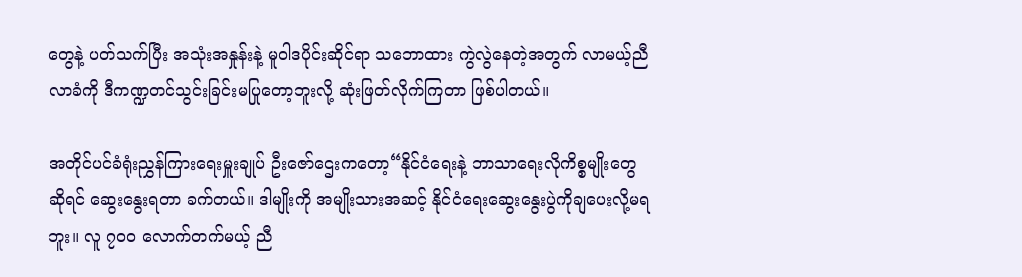တွေနဲ့ ပတ်သက်ပြီး အသုံးအနှုန်းနဲ့ မူဝါဒပိုင်းဆိုင်ရာ သဘောထား ကွဲလွဲနေတဲ့အတွက် လာမယ့်ညီလာခံကို ဒီကဏ္ဍတင်သွင်းခြင်းမပြုတော့ဘူးလို့ ဆုံးဖြတ်လိုက်ကြတာ ဖြစ်ပါတယ်။

အတိုင်ပင်ခံရုံးညွှန်ကြားရေးမှူးချုပ် ဦးဇော်ဌေးကတော့“နိုင်ငံရေးနဲ့ ဘာသာရေးလိုကိစ္စမျိုးတွေဆိုရင် ဆွေးနွေးရတာ ခက်တယ်။ ဒါမျိုးကို အမျိုးသားအဆင့် နိုင်ငံရေးဆွေးနွေးပွဲကိုချပေးလို့မရဘူး။ လူ ၇၀၀ လောက်တက်မယ့် ညီ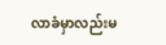လာခံမှာလည်းမ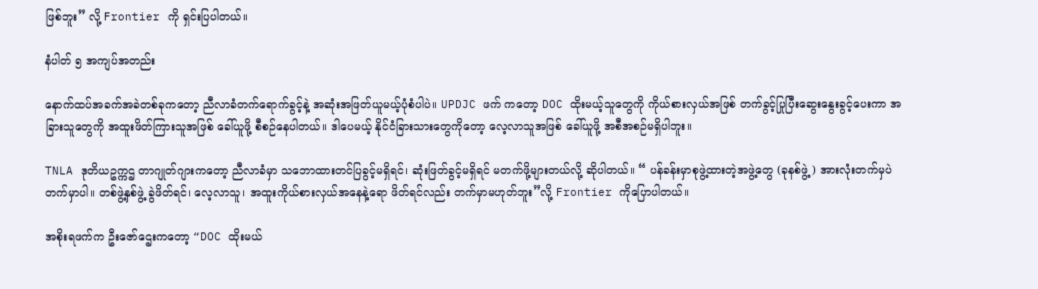ဖြစ်ဘူး” လို့ Frontier ကို ရှင်းပြပါတယ်။

နံပါတ် ၅ အကျပ်အတည်း

နောက်ထပ်အခက်အခဲတစ်ခုကတော့ ညီလာခံတက်ရောက်ခွင့်နဲ့ အဆုံးအဖြတ်ယူမယ့်ပုံစံပါပဲ။ UPDJC ဖက် ကတော့ DOC ထိုးမယ့်သူတွေကို ကိုယ်စားလှယ်အဖြစ် တက်ခွင့်ပြုပြီးဆွေးနွေးခွင့်ပေးကာ အခြားသူတွေကို အထူးဖိတ်ကြားသူအဖြစ် ခေါ်ယူဖို့ စီစဉ်နေပါတယ်။ ဒါပေမယ့် နိုင်ငံခြားသားတွေကိုတော့ လေ့လာသူအဖြစ် ခေါ်ယူဖို့ အစီအစဉ်မရှိပါဘူး။

TNLA ဒုတိယဥက္ကဌ တာဂျုတ်ဂျားကတော့ ညီလာခံမှာ သဘောထားတင်ပြခွင့်မရှိရင်၊ ဆုံးဖြတ်ခွင့်မရှိရင် မတက်ဖို့များတယ်လို့ ဆိုပါတယ်။ “ ပန်ခန်းမှာစုဖွဲ့ထားတဲ့အဖွဲ့တွေ (ခုနစ်ဖွဲ့) အားလုံးတက်မှပဲ တက်မှာပါ။ တစ်ဖွဲ့နှစ်ဖွဲ့ ခွဲဖိတ်ရင်၊ လေ့လာသူ၊ အထူးကိုယ်စားလှယ်အနေနဲ့ရော ဖိတ်ရင်လည်း တက်မှာမဟုတ်ဘူး”လို့ Frontier ကိုပြောပါတယ်။

အစိုးရဖက်က ဦးဇော်ဌေးကတော့ “DOC ထိုးမယ်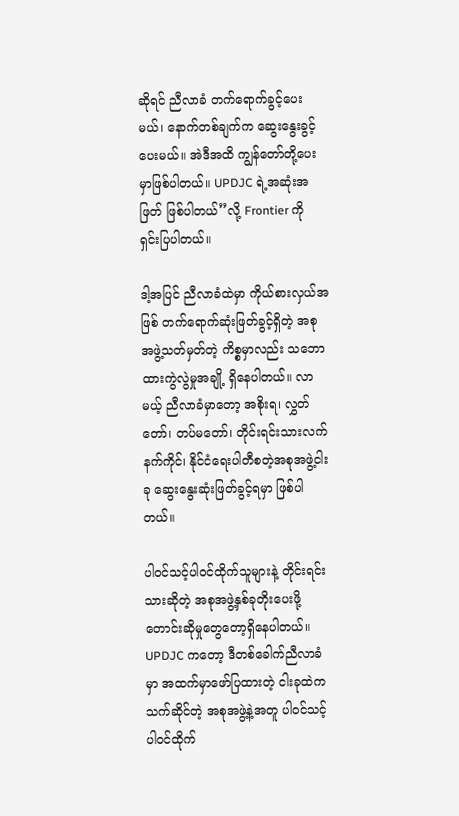ဆိုရင် ညီလာခံ တက်ရောက်ခွင့်ပေးမယ်၊ နောက်တစ်ချက်က ဆွေးနွေးခွင့်ပေးမယ်။ အဲဒီအထိ ကျွန်တော်တို့ပေးမှာဖြစ်ပါတယ်။ UPDJC ရဲ့အဆုံးအဖြတ် ဖြစ်ပါတယ်’’လို့ Frontier ကို ရှင်းပြပါတယ်။

ဒါ့အပြင် ညီလာခံထဲမှာ ကိုယ်စားလှယ်အဖြစ် တက်ရောက်ဆုံးဖြတ်ခွင့်ရှိတဲ့ အစုအဖွဲ့သတ်မှတ်တဲ့ ကိစ္စမှာလည်း သဘောထားကွဲလွဲမှုအချို့ ရှိနေပါတယ်။ လာမယ့် ညီလာခံမှာတော့ အစိုးရ၊ လွှတ်တော်၊ တပ်မတော်၊ တိုင်းရင်းသားလက်နက်ကိုင်၊ နိုင်ငံရေးပါတီစတဲ့အစုအဖွဲ့ငါးခု ဆွေးနွေးဆုံးဖြတ်ခွင့်ရမှာ ဖြစ်ပါတယ်။

ပါဝင်သင့်ပါဝင်ထိုက်သူများနဲ့ တိုင်းရင်းသားဆိုတဲ့ အစုအဖွဲ့နှစ်ခုတိုးပေးဖို့ တောင်းဆိုမှုတွေတော့ရှိနေပါတယ်။ UPDJC ကတော့ ဒီတစ်ခေါက်ညီလာခံမှာ အထက်မှာဖော်ပြထားတဲ့ ငါးခုထဲက သက်ဆိုင်တဲ့ အစုအဖွဲ့နဲ့အတူ ပါဝင်သင့်ပါဝင်ထိုက်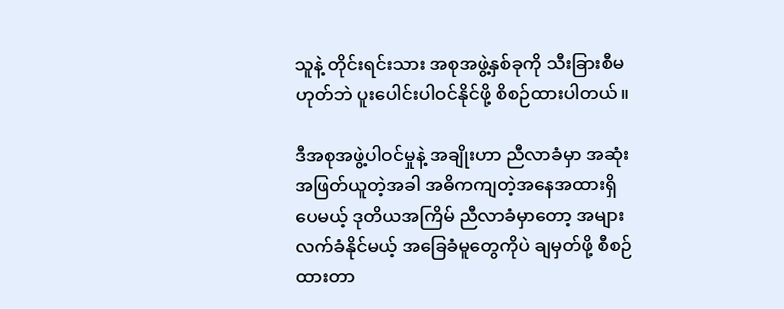သူနဲ့ တိုင်းရင်းသား အစုအဖွဲ့နှစ်ခုကို သီးခြားစီမဟုတ်ဘဲ ပူးပေါင်းပါဝင်နိုင်ဖို့ စိစဉ်ထားပါတယ်။

ဒီအစုအဖွဲ့ပါဝင်မှုနဲ့ အချိုးဟာ ညီလာခံမှာ အဆုံးအဖြတ်ယူတဲ့အခါ အဓိကကျတဲ့အနေအထားရှိပေမယ့် ဒုတိယအကြိမ် ညီလာခံမှာတော့ အများလက်ခံနိုင်မယ့် အခြေခံမူတွေကိုပဲ ချမှတ်ဖို့ စီစဉ်ထားတာ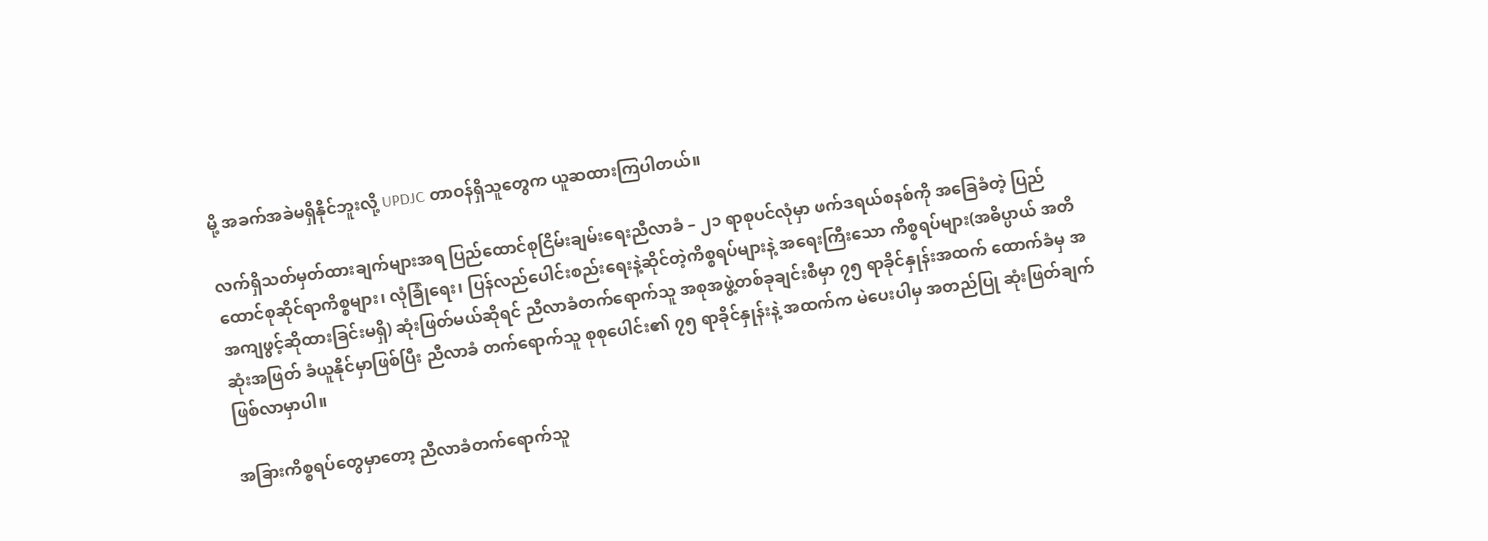မို့ အခက်အခဲမရှိနိုင်ဘူးလို့ UPDJC တာဝန်ရှိသူတွေက ယူဆထားကြပါတယ်။

လက်ရှိသတ်မှတ်ထားချက်များအရ ပြည်ထောင်စုငြိမ်းချမ်းရေးညီလာခံ – ၂၁ ရာစုပင်လုံမှာ ဖက်ဒရယ်စနစ်ကို အခြေခံတဲ့ ပြည်ထောင်စုဆိုင်ရာကိစ္စများ၊ လုံခြုံရေး၊ ပြန်လည်ပေါင်းစည်းရေးနဲ့ဆိုင်တဲ့ကိစ္စရပ်များနဲ့ အရေးကြီးသော ကိစ္စရပ်များ(အဓိပ္ပာယ် အတိအကျဖွင့်ဆိုထားခြင်းမရှိ) ဆုံးဖြတ်မယ်ဆိုရင် ညီလာခံတက်ရောက်သူ အစုအဖွဲ့တစ်ခုချင်းစီမှာ ၇၅ ရာခိုင်နှုန်းအထက် ထောက်ခံမှ အဆုံးအဖြတ် ခံယူနိုင်မှာဖြစ်ပြီး ညီလာခံ တက်ရောက်သူ စုစုပေါင်း၏ ၇၅ ရာခိုင်နှုန်းနဲ့ အထက်က မဲပေးပါမှ အတည်ပြု ဆုံးဖြတ်ချက်ဖြစ်လာမှာပါ။

အခြားကိစ္စရပ်တွေမှာတော့ ညီလာခံတက်ရောက်သူ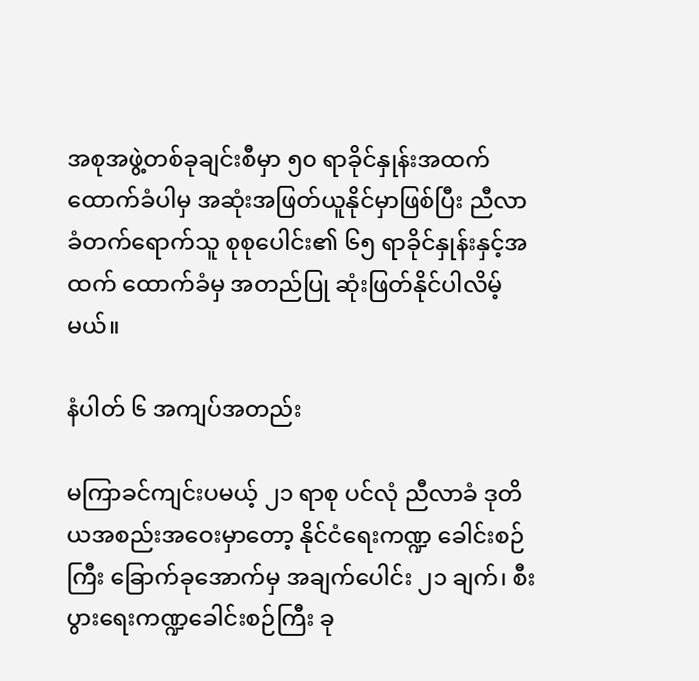အစုအဖွဲ့တစ်ခုချင်းစီမှာ ၅၀ ရာခိုင်နှုန်းအထက် ထောက်ခံပါမှ အဆုံးအဖြတ်ယူနိုင်မှာဖြစ်ပြီး ညီလာခံတက်ရောက်သူ စုစုပေါင်း၏ ၆၅ ရာခိုင်နှုန်းနှင့်အထက် ထောက်ခံမှ အတည်ပြု ဆုံးဖြတ်နိုင်ပါလိမ့်မယ်။

နံပါတ် ၆ အကျပ်အတည်း

မကြာခင်ကျင်းပမယ့် ၂၁ ရာစု ပင်လုံ ညီလာခံ ဒုတိယအစည်းအဝေးမှာတော့ နိုင်ငံရေးကဏ္ဍ ခေါင်းစဉ်ကြီး ခြောက်ခုအောက်မှ အချက်ပေါင်း ၂၁ ချက်၊ စီးပွားရေးကဏ္ဍခေါင်းစဉ်ကြီး ခု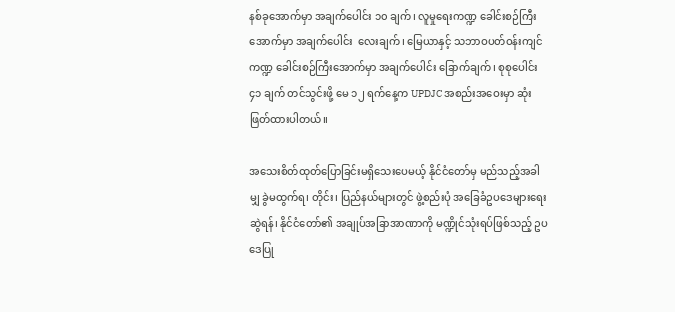နစ်ခုအောက်မှာ အချက်ပေါင်း ၁၀ ချက်၊ လူမှုရေးကဏ္ဍ ခေါင်းစဉ်ကြီးအောက်မှာ အချက်ပေါင်း  လေးချက်၊ မြေယာနှင့် သဘာဝပတ်ဝန်းကျင်ကဏ္ဍ ခေါင်းစဉ်ကြီးအောက်မှာ အချက်ပေါင်း ခြောက်ချက်၊ စုစုပေါင်း ၄၁ ချက် တင်သွင်းဖို့ မေ ၁၂ ရက်နေ့က UPDJC အစည်းအဝေးမှာ ဆုံးဖြတ်ထားပါတယ်။

အသေးစိတ်ထုတ်ပြောခြင်းမရှိသေးပေမယ့် နိုင်ငံတော်မှ မည်သည့်အခါမျှ ခွဲမထွက်ရ၊ တိုင်း၊ ပြည်နယ်များတွင် ဖွဲ့စည်းပုံ အခြေခံဥပဒေများရေးဆွဲရန်၊ နိုင်ငံတော်၏ အချုပ်အခြာအာဏာကို မဏ္ဍိုင်သုံးရပ်ဖြစ်သည့် ဥပဒေပြု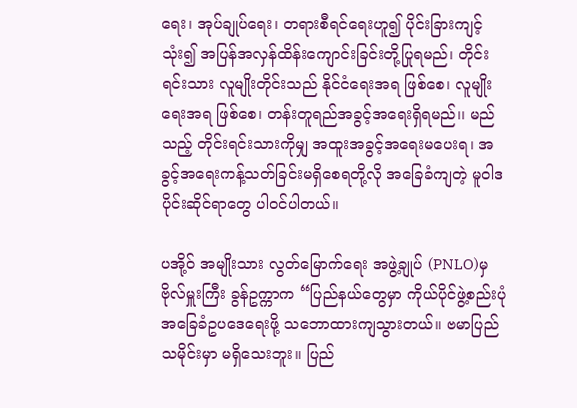ရေး၊ အုပ်ချုပ်ရေး၊ တရားစီရင်ရေးဟူ၍ ပိုင်းခြားကျင့်သုံး၍ အပြန်အလှန်ထိန်းကျောင်းခြင်းတို့ပြုရမည်၊ တိုင်းရင်းသား လူမျိုးတိုင်းသည် နိုင်ငံရေးအရ ဖြစ်စေ၊ လူမျိုးရေးအရ ဖြစ်စေ၊ တန်းတူရည်အခွင့်အရေးရှိရမည်၊၊ မည်သည့် တိုင်းရင်းသားကိုမျှ အထူးအခွင့်အရေးမပေးရ၊ အခွင့်အရေးကန့်သတ်ခြင်းမရှိစေရတို့လို အခြေခံကျတဲ့ မူဝါဒပိုင်းဆိုင်ရာတွေ ပါဝင်ပါတယ်။

ပအို့ဝ် အမျိုးသား လွတ်မြောက်ရေး အဖွဲ့ချုပ် (PNLO)မှ ဗိုလ်မှူးကြီး ခွန်ဥက္ကာက “ပြည်နယ်တွေမှာ ကိုယ်ပိုင်ဖွဲ့စည်းပုံ အခြေခံဥပဒေရေးဖို့ သဘောထားကျသွားတယ်။ ဗမာပြည်သမိုင်းမှာ မရှိသေးဘူး။ ပြည်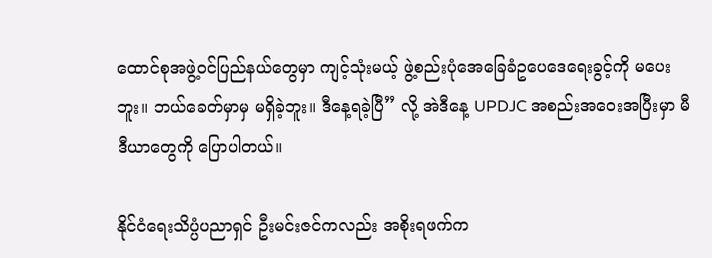ထောင်စုအဖွဲ့ဝင်ပြည်နယ်တွေမှာ ကျင့်သုံးမယ့် ဖွဲ့စည်းပုံအေခြေခံဥပေဒေရေးခွင့်ကို မပေးဘူး။ ဘယ်ခေတ်မှာမှ မရှိခဲ့ဘူး။ ဒီနေ့ရခဲ့ပြီ” လို့ အဲဒီနေ့ UPDJC အစည်းအဝေးအပြီးမှာ မီဒီယာတွေကို ပြောပါတယ်။

နိုင်ငံရေးသိပ္ပံပညာရှင် ဦးမင်းဇင်ကလည်း အစိုးရဖက်က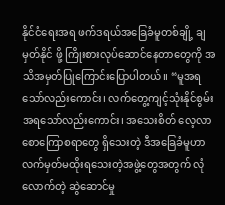နိုင်ငံရေးအရ ဖက်ဒရယ်အခြေခံမူတစ်ချို့ ချမှတ်နိုင် ဖို့ ကြိုးစားလုပ်ဆောင်နေတာတွေကို အသိအမှတ်ပြုကြောင်းပြောပါတယ်။ “မူအရသော်လည်းကောင်း၊ လက်တွေ့ကျင့်သုံးနိုင်စွမ်းအရသော်လည်းကောင်း၊ အသေးစိတ် လေ့လာစောကြောစရာတွေ ရှိသေးတဲ့ ဒီအခြေခံမူဟာ လက်မှတ်မထိုးရသေးတဲ့အဖွဲ့တွေအတွက် လုံလောက်တဲ့ ဆွဲဆောင်မှု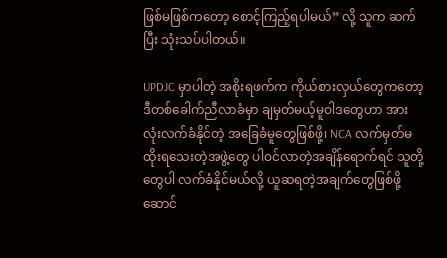ဖြစ်မဖြစ်ကတော့ စောင့်ကြည့်ရပါမယ်” လို့ သူက ဆက်ပြီး သုံးသပ်ပါတယ်။

UPDJC မှာပါတဲ့ အစိုးရဖက်က ကိုယ်စားလှယ်တွေကတော့ ဒီတစ်ခေါက်ညီလာခံမှာ ချမှတ်မယ့်မူဝါဒတွေဟာ အားလုံးလက်ခံနိုင်တဲ့ အခြေခံမူတွေဖြစ်ဖို့၊ NCA လက်မှတ်မထိုးရသေးတဲ့အဖွဲ့တွေ ပါဝင်လာတဲ့အချိန်ရောက်ရင် သူတို့တွေပါ လက်ခံနိုင်မယ်လို့ ယူဆရတဲ့အချက်တွေဖြစ်ဖို့ ဆောင်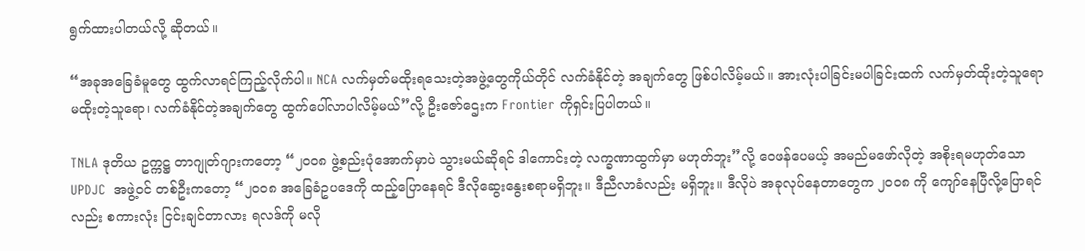ရွက်ထားပါတယ်လို့ ဆိုတယ်။

“အခုအခြေခံမူတွေ ထွက်လာရင်ကြည့်လိုက်ပါ။ NCA လက်မှတ်မထိုးရသေးတဲ့အဖွဲ့တွေကိုယ်တိုင် လက်ခံနိုင်တဲ့ အချက်တွေ ဖြစ်ပါလိမ့်မယ်။ အားလုံးပါခြင်းမပါခြင်းထက် လက်မှတ်ထိုးတဲ့သူရော မထိုးတဲ့သူရော၊ လက်ခံနိုင်တဲ့အချက်တွေ ထွက်ပေါ်လာပါလိမ့်မယ်”လို့ ဦးဇော်ဌေးက Frontier ကိုရှင်းပြပါတယ်။

TNLA ဒုတိယ ဥက္ကဋ္ဌ တာဂျုတ်ဂျားကတော့ “၂၀၀၈ ဖွဲ့စည်းပုံအောက်မှာပဲ သွားမယ်ဆိုရင် ဒါကောင်းတဲ့ လက္ခဏာထွက်မှာ မဟုတ်ဘူး”လို့ ဝေဖန်ပေမယ့် အမည်မဖော်လိုတဲ့ အစိုးရမဟုတ်သော UPDJC  အဖွဲ့ဝင် တစ်ဦးကတော့ “၂၀၀၈ အခြေခံဥပဒေကို ထည့်ပြောနေရင် ဒီလိုဆွေးနွေးစရာမရှိဘူး။ ဒီညီလာခံလည်း မရှိဘူး။ ဒီလိုပဲ အခုလုပ်နေတာတွေက ၂၀၀၈ ကို ကျော်နေပြီလို့ပြောရင်လည်း စကားလုံး ငြင်းချင်တာလား ရလဒ်ကို မလို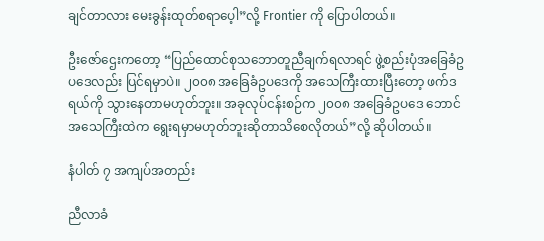ချင်တာလား မေးခွန်းထုတ်စရာပေ့ါ”လို့ Frontier ကို ပြောပါတယ်။

ဦးဇော်ဌေးကတော့ “ပြည်ထောင်စုသဘောတူညီချက်ရလာရင် ဖွဲ့စည်းပုံအခြေခံဥပဒေလည်း ပြင်ရမှာပဲ။ ၂၀၀၈ အခြေခံဥပဒေကို အသေကြီးထားပြီးတော့ ဖက်ဒရယ်ကို သွားနေတာမဟုတ်ဘူး။ အခုလုပ်ငန်းစဉ်က ၂၀၀၈ အခြေခံဥပဒေ ဘောင်အသေကြီးထဲက ရွေးရမှာမဟုတ်ဘူးဆိုတာသိစေလိုတယ်”လို့ ဆိုပါတယ်။

နံပါတ် ၇ အကျပ်အတည်း

ညီလာခံ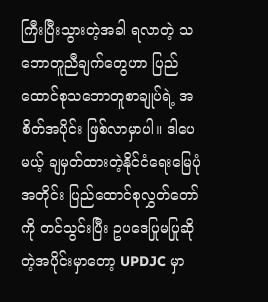ကြီးပြီးသွားတဲ့အခါ ရလာတဲ့ သဘောတူညီချက်တွေဟာ ပြည်ထောင်စုသဘောတူစာချုပ်ရဲ့ အစိတ်အပိုင်း ဖြစ်လာမှာပါ။ ဒါပေမယ့် ချမှတ်ထားတဲ့နိုင်ငံရေးမြေပုံအတိုင်း ပြည်ထောင်စုလွှတ်တော်ကို တင်သွင်းပြီး ဥပဒေပြုမပြုဆိုတဲ့အပိုင်းမှာတော့ UPDJC မှာ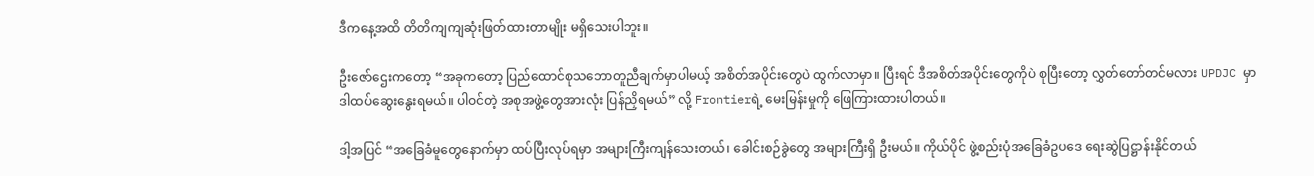ဒီကနေ့အထိ တိတိကျကျဆုံးဖြတ်ထားတာမျိုး မရှိသေးပါဘူး။

ဦးဇော်ဌေးကတော့ “အခုကတော့ ပြည်ထောင်စုသဘောတူညီချက်မှာပါမယ့် အစိတ်အပိုင်းတွေပဲ ထွက်လာမှာ။ ပြီးရင် ဒီအစိတ်အပိုင်းတွေကိုပဲ စုပြီးတော့ လွှတ်တော်တင်မလား UPDJC မှာ ဒါထပ်ဆွေးနွေးရမယ်။ ပါဝင်တဲ့ အစုအဖွဲ့တွေအားလုံး ပြန်ညှိရမယ်” လို့ Frontierရဲ့ မေးမြန်းမှုကို ဖြေကြားထားပါတယ်။

ဒါ့အပြင် “အခြေခံမူတွေနောက်မှာ ထပ်ပြီးလုပ်ရမှာ အများကြီးကျန်သေးတယ်၊ ခေါင်းစဉ်ခွဲတွေ အများကြီးရှိ ဦးမယ်။ ကိုယ်ပိုင် ဖွဲ့စည်းပုံအခြေခံဥပဒေ ရေးဆွဲပြဋ္ဌာန်းနိုင်တယ်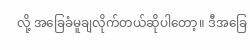လို့ အခြေခံမူချလိုက်တယ်ဆိုပါတော့။ ဒီအခြေ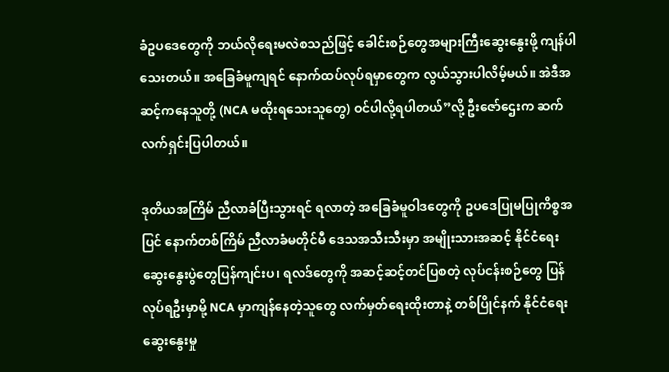ခံဥပဒေတွေကို ဘယ်လိုရေးမလဲစသည်ဖြင့် ခေါင်းစဉ်တွေအများကြီးဆွေးနွေးဖို့ ကျန်ပါသေးတယ်။ အခြေခံမူကျရင် နောက်ထပ်လုပ်ရမှာတွေက လွယ်သွားပါလိမ့်မယ်။ အဲဒီအဆင့်ကနေသူတို့ (NCA မထိုးရသေးသူတွေ) ဝင်ပါလို့ရပါတယ်”လို့ ဦးဇော်ဌေးက ဆက်လက်ရှင်းပြပါတယ်။

ဒုတိယအကြိမ် ညီလာခံပြီးသွားရင် ရလာတဲ့ အခြေခံမူဝါဒတွေကို ဥပဒေပြုမပြုကိစ္စအပြင် နောက်တစ်ကြိမ် ညီလာခံမတိုင်မီ ဒေသအသီးသီးမှာ အမျိုးသားအဆင့် နိုင်ငံရေးဆွေးနွေးပွဲတွေပြန်ကျင်းပ၊ ရလဒ်တွေကို အဆင့်ဆင့်တင်ပြစတဲ့ လုပ်ငန်းစဉ်တွေ ပြန်လုပ်ရဦးမှာမို့ NCA မှာကျန်နေတဲ့သူတွေ လက်မှတ်ရေးထိုးတာနဲ့ တစ်ပြိုင်နက် နိုင်ငံရေးဆွေးနွေးမှု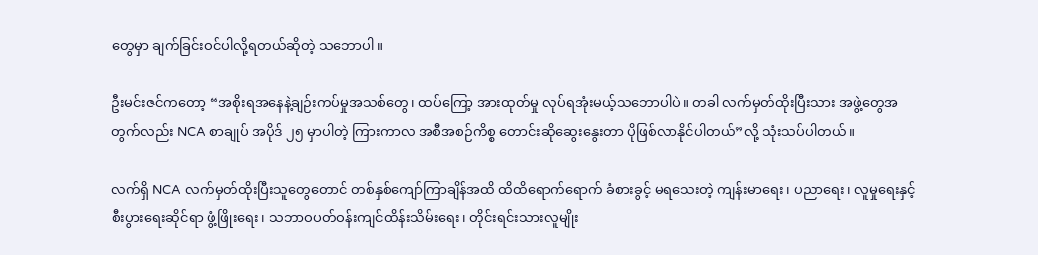တွေမှာ ချက်ခြင်းဝင်ပါလို့ရတယ်ဆိုတဲ့ သဘောပါ။

ဦးမင်းဇင်ကတော့ “အစိုးရအနေနဲ့ချဉ်းကပ်မှုအသစ်တွေ၊ ထပ်ကြော့ အားထုတ်မှု လုပ်ရအုံးမယ့်သဘောပါပဲ။ တခါ လက်မှတ်ထိုးပြီးသား အဖွဲ့တွေအတွက်လည်း NCA စာချုပ် အပိုဒ် ၂၅ မှာပါတဲ့ ကြားကာလ အစီအစဉ်ကိစ္စ တောင်းဆိုဆွေးနွေးတာ ပိုဖြစ်လာနိုင်ပါတယ်”လို့ သုံးသပ်ပါတယ်။

လက်ရှိ NCA လက်မှတ်ထိုးပြီးသူတွေတောင် တစ်နှစ်ကျော်ကြာချိန်အထိ ထိထိရောက်ရောက် ခံစားခွင့် မရသေးတဲ့ ကျန်းမာရေး၊ ပညာရေး၊ လူမှုရေးနှင့် စီးပွားရေးဆိုင်ရာ ဖွံ့ဖြိုးရေး၊ သဘာဝပတ်ဝန်းကျင်ထိန်းသိမ်းရေး၊ တိုင်းရင်းသားလူမျိုး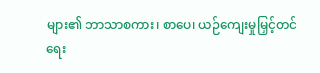များ၏ ဘာသာစကား၊ စာပေ၊ ယဉ်ကျေးမှုမြှင့်တင်ရေး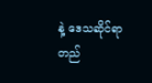နဲ့ ဒေသဆိုင်ရာ တည်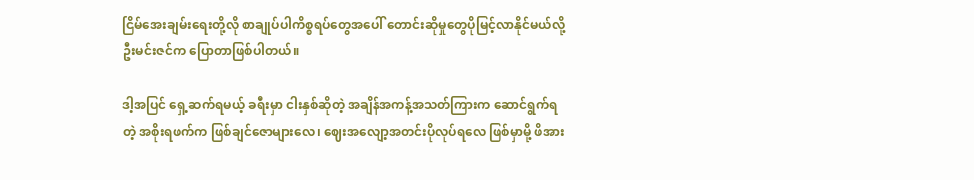ငြိမ်အေးချမ်းရေးတို့လို စာချုပ်ပါကိစ္စရပ်တွေအပေါ် တောင်းဆိုမှုတွေပိုမြင့်လာနိုင်မယ်လို့ ဦးမင်းဇင်က ပြောတာဖြစ်ပါတယ်။

ဒါ့အပြင် ရှေ့ဆက်ရမယ့် ခရီးမှာ ငါးနှစ်ဆိုတဲ့ အချိန်အကန့်အသတ်ကြားက ဆောင်ရွက်ရတဲ့ အစိုးရဖက်က ဖြစ်ချင်ဇောများလေ၊ ဈေးအလျော့အတင်းပိုလုပ်ရလေ ဖြစ်မှာမို့ ဖိအား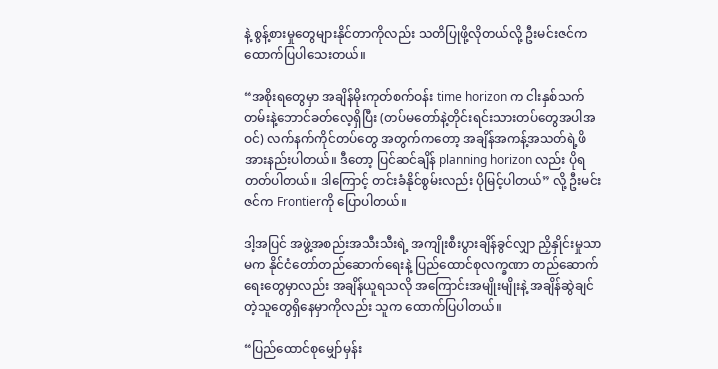နဲ့ စွန့်စားမှုတွေများနိုင်တာကိုလည်း သတိပြုဖို့လိုတယ်လို့ ဦးမင်းဇင်က ထောက်ပြပါသေးတယ်။

“အစိုးရတွေမှာ အချိန်မိုးကုတ်စက်ဝန်း time horizon က ငါးနှစ်သက်တမ်းနဲ့ဘောင်ခတ်လေ့ရှိပြီး (တပ်မတော်နဲ့တိုင်းရင်းသားတပ်တွေအပါအဝင်) လက်နက်ကိုင်တပ်တွေ အတွက်ကတော့ အချိန်အကန့်အသတ်ရဲ့ဖိအားနည်းပါတယ်။ ဒီတော့ ပြင်ဆင်ချိန် planning horizon လည်း ပိုရတတ်ပါတယ်။ ဒါကြောင့် တင်းခံနိုင်စွမ်းလည်း ပိုမြင့်ပါတယ်” လို့ ဦးမင်းဇင်က Frontierကို ပြောပါတယ်။

ဒါ့အပြင် အဖွဲ့အစည်းအသီးသီးရဲ့ အကျိုးစီးပွားချိန်ခွင်လျှာ ညှိနှိုင်းမှုသာမက နိုင်ငံတော်တည်ဆောက်ရေးနဲ့ ပြည်ထောင်စုလက္ခဏာ တည်ဆောက်ရေးတွေမှာလည်း အချိန်ယူရသလို အကြောင်းအမျိုးမျိုးနဲ့ အချိန်ဆွဲချင်တဲ့သူတွေရှိနေမှာကိုလည်း သူက ထောက်ပြပါတယ်။

“ပြည်ထောင်စုမျှော်မှန်း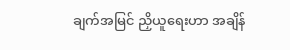ချက်အမြင် ညှိယူရေးဟာ အချိန်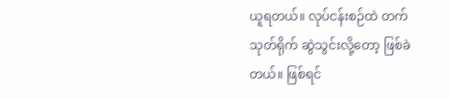ယူရတယ်။ လုပ်ငန်းစဉ်ထဲ တက်သုတ်ရိုက် ဆွဲသွင်းလို့တော့ ဖြစ်ခဲတယ်။ ဖြစ်ရင်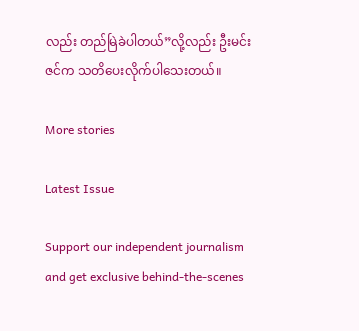လည်း တည်မြဲခဲပါတယ်”လို့လည်း ဦးမင်းဇင်က သတိပေးလိုက်ပါသေးတယ်။

More stories

Latest Issue

Support our independent journalism and get exclusive behind-the-scenes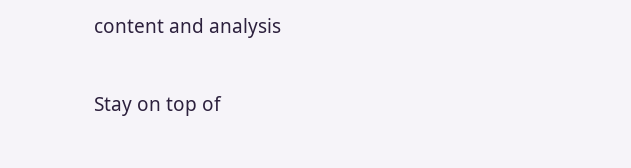content and analysis

Stay on top of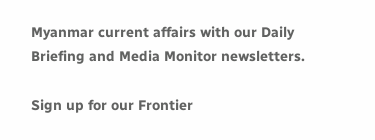Myanmar current affairs with our Daily Briefing and Media Monitor newsletters.

Sign up for our Frontier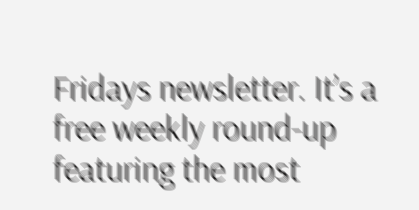Fridays newsletter. It’s a free weekly round-up featuring the most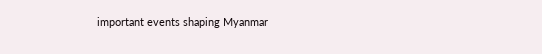important events shaping Myanmar